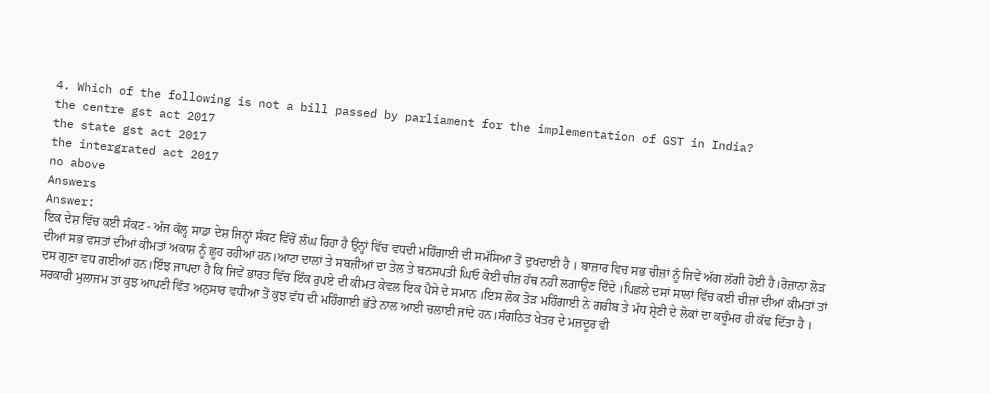4. Which of the following is not a bill passed by parliament for the implementation of GST in India?
the centre gst act 2017
the state gst act 2017
the intergrated act 2017
no above
Answers
Answer:
ਇਕ ਦੇਸ਼ ਵਿੱਚ ਕਈ ਸੰਕਟ - ਅੱਜ ਕੱਲ੍ਹ ਸਾਡਾ ਦੇਸ਼ ਜਿਨ੍ਹਾਂ ਸੰਕਟ ਵਿੱਚੋਂ ਲੰਘ ਰਿਹਾ ਹੈ ਉਨ੍ਹਾਂ ਵਿੱਚ ਵਧਦੀ ਮਹਿੰਗਾਈ ਦੀ ਸਮੱਸਿਆ ਤੋਂ ਦੁਖਦਾਈ ਹੈ । ਬਾਜ਼ਾਰ ਵਿਚ ਸਭ ਚੀਜ਼ਾਂ ਨੂੰ ਜਿਵੇਂ ਅੱਗ ਲੱਗੀ ਹੋਈ ਹੈ।ਰੋਜ਼ਾਨਾ ਲੋੜ ਦੀਆਂ ਸਭ ਵਸਤਾਂ ਦੀਆਂ ਕੀਮਤਾਂ ਅਕਾਸ਼ ਨੂੰ ਛੂਹ ਰਹੀਆਂ ਹਨ।ਆਟਾ ਦਾਲਾਂ ਤੇ ਸਬਜ਼ੀਆਂ ਦਾ ਤੇਲ ਤੇ ਬਨਸਪਤੀ ਘਿਓ ਕੋਈ ਚੀਜ਼ ਹੱਥ ਨਹੀਂ ਲਗਾਉਣ ਦਿੰਦੇ ।ਪਿਛਲੇ ਦਸਾਂ ਸਾਲਾਂ ਵਿੱਚ ਕਈ ਚੀਜ਼ਾਂ ਦੀਆਂ ਕੀਮਤਾਂ ਤਾਂ ਦਸ ਗੁਣਾ ਵਧ ਗਈਆਂ ਹਨ।ਇੰਝ ਜਾਪਦਾ ਹੈ ਕਿ ਜਿਵੇਂ ਭਾਰਤ ਵਿੱਚ ਇੱਕ ਰੁਪਏ ਦੀ ਕੀਮਤ ਕੇਵਲ ਇਕ ਪੈਸੇ ਦੇ ਸਮਾਨ ।ਇਸ ਲੋਕ ਤੋੜ ਮਹਿੰਗਾਈ ਨੇ ਗਰੀਬ ਤੇ ਮੱਧ ਸ਼੍ਰੇਣੀ ਦੇ ਲੋਕਾਂ ਦਾ ਕਚੂੰਮਰ ਹੀ ਕੱਢ ਦਿੱਤਾ ਹੈ । ਸਰਕਾਰੀ ਮੁਲਾਜਮ ਤਾਂ ਕੁਝ ਆਪਣੀ ਵਿੱਤ ਅਨੁਸਾਰ ਵਧੀਆ ਤੋਂ ਕੁਝ ਵੱਧ ਦੀ ਮਹਿੰਗਾਈ ਭੱਤੇ ਨਾਲ ਆਈ ਚਲਾਈ ਜਾਂਦੇ ਹਨ।ਸੰਗਠਿਤ ਖੇਤਰ ਦੇ ਮਜ਼ਦੂਰ ਵੀ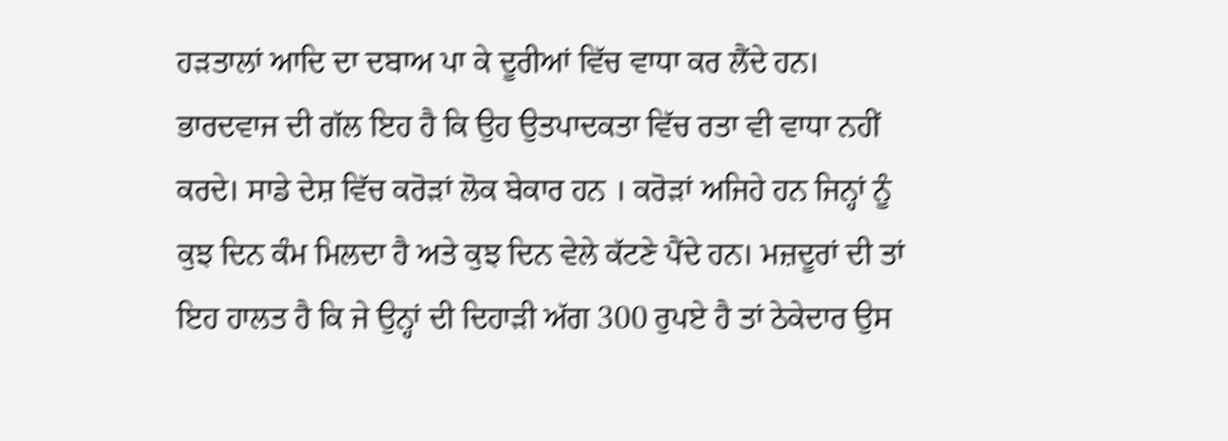ਹੜਤਾਲਾਂ ਆਦਿ ਦਾ ਦਬਾਅ ਪਾ ਕੇ ਦੂਰੀਆਂ ਵਿੱਚ ਵਾਧਾ ਕਰ ਲੈਂਦੇ ਹਨ। ਭਾਰਦਵਾਜ ਦੀ ਗੱਲ ਇਹ ਹੈ ਕਿ ਉਹ ਉਤਪਾਦਕਤਾ ਵਿੱਚ ਰਤਾ ਵੀ ਵਾਧਾ ਨਹੀਂ ਕਰਦੇ। ਸਾਡੇ ਦੇਸ਼ ਵਿੱਚ ਕਰੋੜਾਂ ਲੋਕ ਬੇਕਾਰ ਹਨ । ਕਰੋੜਾਂ ਅਜਿਹੇ ਹਨ ਜਿਨ੍ਹਾਂ ਨੂੰ ਕੁਝ ਦਿਨ ਕੰਮ ਮਿਲਦਾ ਹੈ ਅਤੇ ਕੁਝ ਦਿਨ ਵੇਲੇ ਕੱਟਣੇ ਪੈਂਦੇ ਹਨ। ਮਜ਼ਦੂਰਾਂ ਦੀ ਤਾਂ ਇਹ ਹਾਲਤ ਹੈ ਕਿ ਜੇ ਉਨ੍ਹਾਂ ਦੀ ਦਿਹਾੜੀ ਅੱਗ 300 ਰੁਪਏ ਹੈ ਤਾਂ ਠੇਕੇਦਾਰ ਉਸ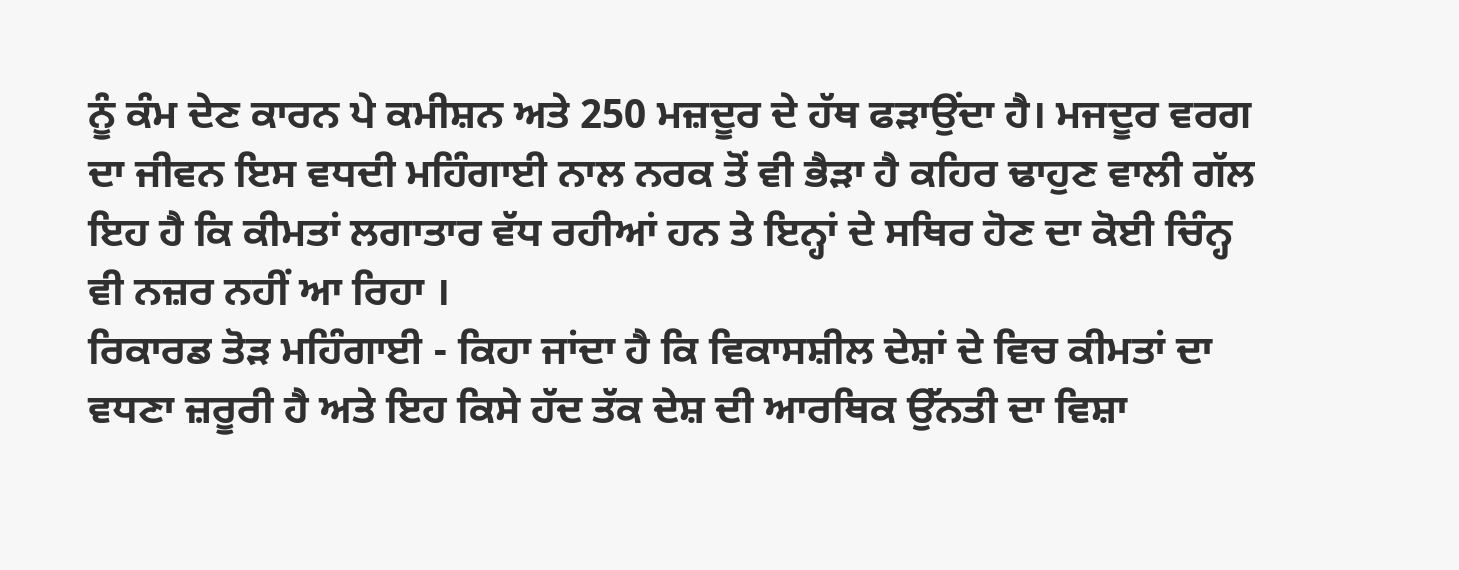ਨੂੰ ਕੰਮ ਦੇਣ ਕਾਰਨ ਪੇ ਕਮੀਸ਼ਨ ਅਤੇ 250 ਮਜ਼ਦੂਰ ਦੇ ਹੱਥ ਫੜਾਉਂਦਾ ਹੈ। ਮਜਦੂਰ ਵਰਗ ਦਾ ਜੀਵਨ ਇਸ ਵਧਦੀ ਮਹਿੰਗਾਈ ਨਾਲ ਨਰਕ ਤੋਂ ਵੀ ਭੈੜਾ ਹੈ ਕਹਿਰ ਢਾਹੁਣ ਵਾਲੀ ਗੱਲ ਇਹ ਹੈ ਕਿ ਕੀਮਤਾਂ ਲਗਾਤਾਰ ਵੱਧ ਰਹੀਆਂ ਹਨ ਤੇ ਇਨ੍ਹਾਂ ਦੇ ਸਥਿਰ ਹੋਣ ਦਾ ਕੋਈ ਚਿੰਨ੍ਹ ਵੀ ਨਜ਼ਰ ਨਹੀਂ ਆ ਰਿਹਾ ।
ਰਿਕਾਰਡ ਤੋੜ ਮਹਿੰਗਾਈ - ਕਿਹਾ ਜਾਂਦਾ ਹੈ ਕਿ ਵਿਕਾਸਸ਼ੀਲ ਦੇਸ਼ਾਂ ਦੇ ਵਿਚ ਕੀਮਤਾਂ ਦਾ ਵਧਣਾ ਜ਼ਰੂਰੀ ਹੈ ਅਤੇ ਇਹ ਕਿਸੇ ਹੱਦ ਤੱਕ ਦੇਸ਼ ਦੀ ਆਰਥਿਕ ਉੱਨਤੀ ਦਾ ਵਿਸ਼ਾ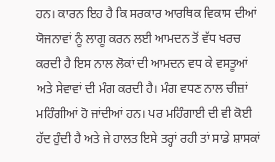ਹਨ। ਕਾਰਨ ਇਹ ਹੈ ਕਿ ਸਰਕਾਰ ਆਰਥਿਕ ਵਿਕਾਸ ਦੀਆਂ ਯੋਜਨਾਵਾਂ ਨੂੰ ਲਾਗੂ ਕਰਨ ਲਈ ਆਮਦਨ ਤੋਂ ਵੱਧ ਖਰਚ ਕਰਦੀ ਹੈ ਇਸ ਨਾਲ ਲੋਕਾਂ ਦੀ ਆਮਦਨ ਵਧ ਕੇ ਵਸਤੂਆਂ ਅਤੇ ਸੇਵਾਵਾਂ ਦੀ ਮੰਗ ਕਰਦੀ ਹੈ। ਮੰਗ ਵਧਣ ਨਾਲ ਚੀਜ਼ਾਂ ਮਹਿੰਗੀਆਂ ਹੋ ਜਾਂਦੀਆਂ ਹਨ। ਪਰ ਮਹਿੰਗਾਈ ਦੀ ਵੀ ਕੋਈ ਹੱਦ ਹੁੰਦੀ ਹੈ ਅਤੇ ਜੇ ਹਾਲਤ ਇਸੇ ਤਰ੍ਹਾਂ ਰਹੀ ਤਾਂ ਸਾਡੇ ਸ਼ਾਸਕਾਂ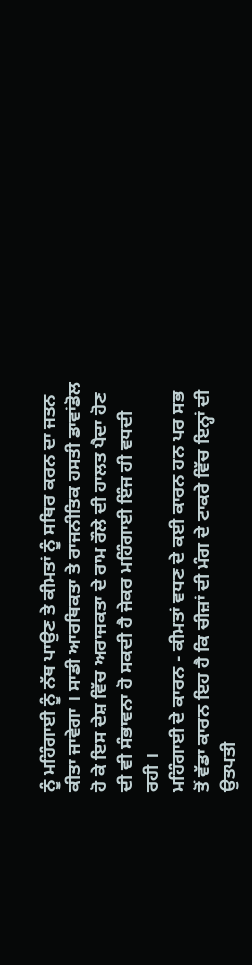ਨੂੰ ਮਹਿੰਗਾਈ ਨੂੰ ਨੱਥ ਪਾਉਣ ਤੇ ਕੀਮਤਾਂ ਨੂੰ ਸਥਿਰ ਕਰਨ ਦਾ ਜਤਨ ਕੀਤਾ ਜਾਵੇਗਾ । ਸਾਡੀ ਆਰਥਿਕਤਾ ਤੇ ਰਾਜਨੀਤਿਕ ਹਸਤੀ ਡਾਵਾਂਡੋਲ ਹੋ ਕੇ ਇਸ ਦੇਸ਼ ਵਿੱਚ ਅਰਾਜਕਤਾ ਦੇ ਰਾਮ ਰੌਲੇ ਦੀ ਹਾਲਤ ਪੈਦਾ ਹੋਣ ਦੀ ਵੀ ਸੰਭਾਵਨਾ ਹੋ ਸਕਦੀ ਹੈ ਜੇਕਰ ਮਹਿੰਗਾਈ ਇੰਜ ਹੀ ਵਧਦੀ ਰਹੀ ।
ਮਹਿੰਗਾਈ ਦੇ ਕਾਰਨ - ਕੀਮਤਾਂ ਵਧਣ ਦੇ ਕਈ ਕਾਰਨ ਹਨ ਪਰ ਸਭ ਤੋਂ ਵੱਡਾ ਕਾਰਨ ਇਹ ਹੈ ਕਿ ਚੀਜ਼ਾਂ ਦੀ ਮੰਗ ਦੇ ਟਾਕਰੇ ਵਿੱਚ ਇਨ੍ਹਾਂ ਦੀ ਉਤਪਤੀ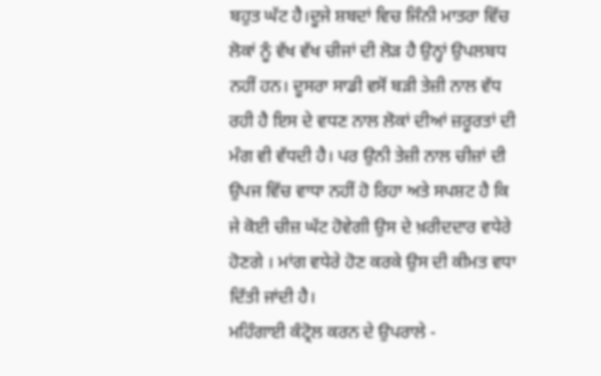ਬਹੁਤ ਘੱਟ ਹੈ।ਦੂਜੇ ਸ਼ਬਦਾਂ ਵਿਚ ਜਿੰਨੀ ਮਾਤਰਾ ਵਿੱਚ ਲੋਕਾਂ ਨੂੰ ਵੱਖ ਵੱਖ ਚੀਜਾਂ ਦੀ ਲੋੜ ਹੈ ਉਨ੍ਹਾਂ ਉਪਲਬਧ ਨਹੀਂ ਹਨ। ਦੂਸਰਾ ਸਾਡੀ ਵਸੋਂ ਬੜੀ ਤੇਜ਼ੀ ਨਾਲ ਵੱਧ ਰਹੀ ਹੈ ਇਸ ਦੇ ਵਧਣ ਨਾਲ ਲੋਕਾਂ ਦੀਆਂ ਜ਼ਰੂਰਤਾਂ ਦੀ ਮੰਗ ਵੀ ਵੱਧਦੀ ਹੈ। ਪਰ ਉਨੀ ਤੇਜ਼ੀ ਨਾਲ ਚੀਜ਼ਾਂ ਦੀ ਉਪਜ ਵਿੱਚ ਵਾਧਾ ਨਹੀਂ ਹੋ ਰਿਹਾ ਅਤੇ ਸਪਸ਼ਟ ਹੈ ਕਿ ਜੇ ਕੋਈ ਚੀਜ਼ ਘੱਟ ਹੋਵੇਗੀ ਉਸ ਦੇ ਖ਼ਰੀਦਦਾਰ ਵਧੇਰੇ ਹੋਣਗੇ । ਮਾਂਗ ਵਧੇਰੇ ਹੋਣ ਕਰਕੇ ਉਸ ਦੀ ਕੀਮਤ ਵਧਾ ਦਿੱਤੀ ਜਾਂਦੀ ਹੈ।
ਮਹਿੰਗਾਈ ਕੰਟ੍ਰੋਲ ਕਰਨ ਦੇ ਉਪਰਾਲੇ -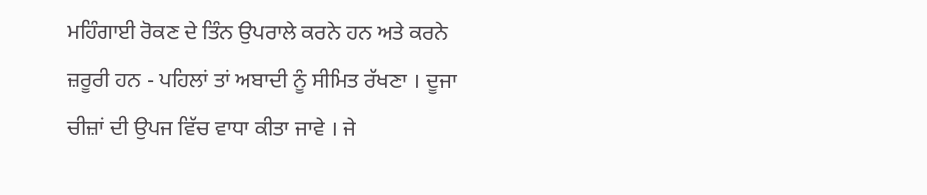ਮਹਿੰਗਾਈ ਰੋਕਣ ਦੇ ਤਿੰਨ ਉਪਰਾਲੇ ਕਰਨੇ ਹਨ ਅਤੇ ਕਰਨੇ ਜ਼ਰੂਰੀ ਹਨ - ਪਹਿਲਾਂ ਤਾਂ ਅਬਾਦੀ ਨੂੰ ਸੀਮਿਤ ਰੱਖਣਾ । ਦੂਜਾ ਚੀਜ਼ਾਂ ਦੀ ਉਪਜ ਵਿੱਚ ਵਾਧਾ ਕੀਤਾ ਜਾਵੇ । ਜੇ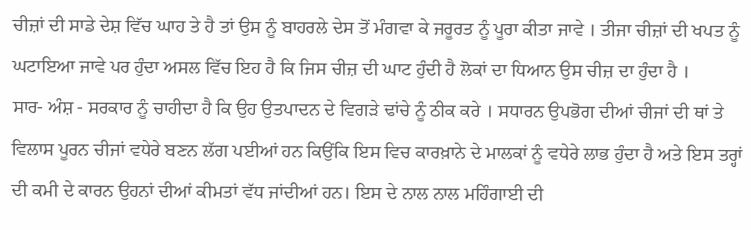ਚੀਜ਼ਾਂ ਦੀ ਸਾਡੇ ਦੇਸ਼ ਵਿੱਚ ਘਾਹ ਤੇ ਹੈ ਤਾਂ ਉਸ ਨੂੰ ਬਾਹਰਲੇ ਦੇਸ ਤੋਂ ਮੰਗਵਾ ਕੇ ਜਰੂਰਤ ਨੂੰ ਪੂਰਾ ਕੀਤਾ ਜਾਵੇ । ਤੀਜਾ ਚੀਜ਼ਾਂ ਦੀ ਖਪਤ ਨੂੰ ਘਟਾਇਆ ਜਾਵੇ ਪਰ ਹੁੰਦਾ ਅਸਲ ਵਿੱਚ ਇਹ ਹੈ ਕਿ ਜਿਸ ਚੀਜ਼ ਦੀ ਘਾਟ ਹੁੰਦੀ ਹੈ ਲੋਕਾਂ ਦਾ ਧਿਆਨ ਉਸ ਚੀਜ਼ ਦਾ ਹੁੰਦਾ ਹੈ ।
ਸਾਰ- ਅੰਸ਼ - ਸਰਕਾਰ ਨੂੰ ਚਾਹੀਦਾ ਹੈ ਕਿ ਉਹ ਉਤਪਾਦਨ ਦੇ ਵਿਗੜੇ ਢਾਂਚੇ ਨੂੰ ਠੀਕ ਕਰੇ । ਸਧਾਰਨ ਉਪਭੋਗ ਦੀਆਂ ਚੀਜਾਂ ਦੀ ਥਾਂ ਤੇ ਵਿਲਾਸ ਪੂਰਨ ਚੀਜਾਂ ਵਧੇਰੇ ਬਣਨ ਲੱਗ ਪਈਆਂ ਹਨ ਕਿਉਂਕਿ ਇਸ ਵਿਚ ਕਾਰਖ਼ਾਨੇ ਦੇ ਮਾਲਕਾਂ ਨੂੰ ਵਧੇਰੇ ਲਾਭ ਹੁੰਦਾ ਹੈ ਅਤੇ ਇਸ ਤਰ੍ਹਾਂ ਦੀ ਕਮੀ ਦੇ ਕਾਰਨ ਉਹਨਾਂ ਦੀਆਂ ਕੀਮਤਾਂ ਵੱਧ ਜਾਂਦੀਆਂ ਹਨ। ਇਸ ਦੇ ਨਾਲ ਨਾਲ ਮਹਿੰਗਾਈ ਦੀ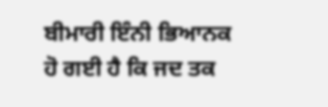ਬੀਮਾਰੀ ਇੰਨੀ ਭਿਆਨਕ ਹੋ ਗਈ ਹੈ ਕਿ ਜਦ ਤਕ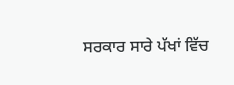ਸਰਕਾਰ ਸਾਰੇ ਪੱਖਾਂ ਵਿੱਚ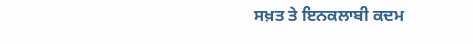ਸਖ਼ਤ ਤੇ ਇਨਕਲਾਬੀ ਕਦਮ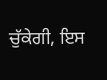ਚੁੱਕੇਗੀ, ਇਸ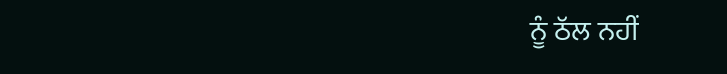ਨੂੰ ਠੱਲ ਨਹੀਂ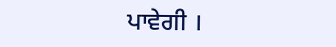ਪਾਵੇਗੀ ।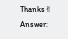Thanks✌
Answer: